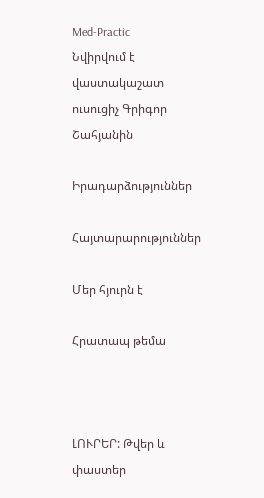Med-Practic
Նվիրվում է վաստակաշատ ուսուցիչ Գրիգոր Շահյանին

Իրադարձություններ

Հայտարարություններ

Մեր հյուրն է

Հրատապ թեմա



ԼՈՒՐԵՐ: Թվեր և փաստեր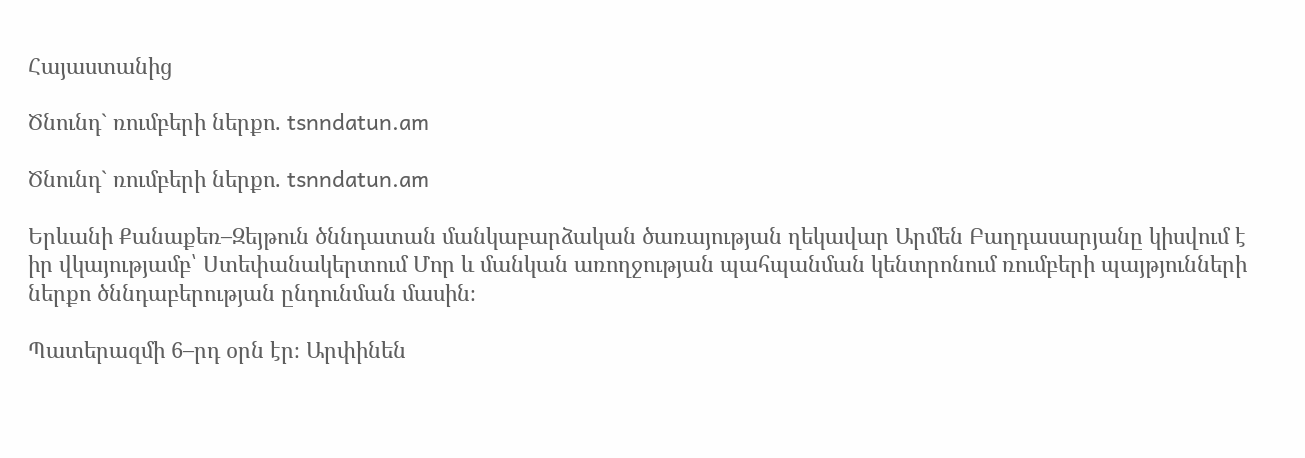Հայաստանից

Ծնունդ` ռումբերի ներքո. tsnndatun.am

Ծնունդ` ռումբերի ներքո. tsnndatun.am

Երևանի Քանաքեռ–Զեյթուն ծննդատան մանկաբարձական ծառայության ղեկավար Արմեն Բաղդասարյանը կիսվում է իր վկայությամբ՝ Ստեփանակերտում Մոր և մանկան առողջության պահպանման կենտրոնում ռումբերի պայթյունների ներքո ծննդաբերության ընդունման մասին։

Պատերազմի 6–րդ օրն էր։ Արփինեն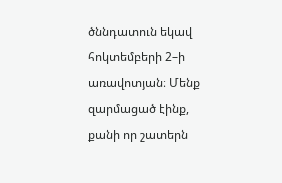ծննդատուն եկավ հոկտեմբերի 2–ի առավոտյան։ Մենք զարմացած էինք, քանի որ շատերն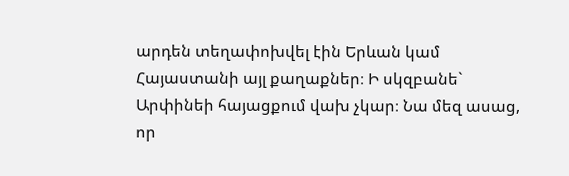արդեն տեղափոխվել էին Երևան կամ Հայաստանի այլ քաղաքներ։ Ի սկզբանե` Արփինեի հայացքում վախ չկար։ Նա մեզ ասաց, որ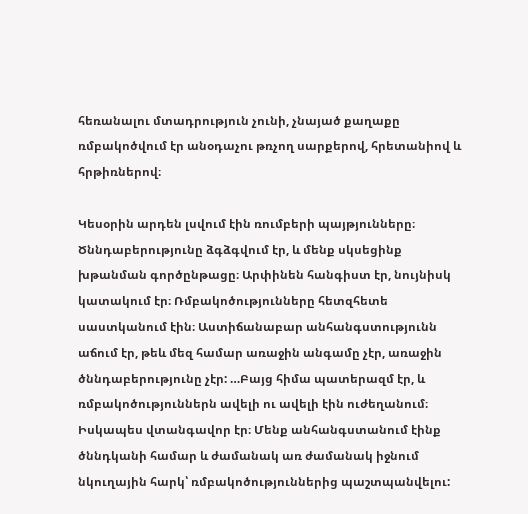հեռանալու մտադրություն չունի, չնայած քաղաքը ռմբակոծվում էր անօդաչու թռչող սարքերով, հրետանիով և հրթիռներով։

Կեսօրին արդեն լսվում էին ռումբերի պայթյունները։ Ծննդաբերությունը ձգձգվում էր, և մենք սկսեցինք խթանման գործընթացը։ Արփինեն հանգիստ էր, նույնիսկ կատակում էր։ Ռմբակոծությունները հետզհետե սաստկանում էին։ Աստիճանաբար անհանգստությունն աճում էր, թեև մեզ համար առաջին անգամը չէր, առաջին ծննդաբերությունը չէր: …Բայց հիմա պատերազմ էր, և ռմբակոծություններն ավելի ու ավելի էին ուժեղանում։ Իսկապես վտանգավոր էր։ Մենք անհանգստանում էինք ծննդկանի համար և ժամանակ առ ժամանակ իջնում նկուղային հարկ՝ ռմբակոծություններից պաշտպանվելու: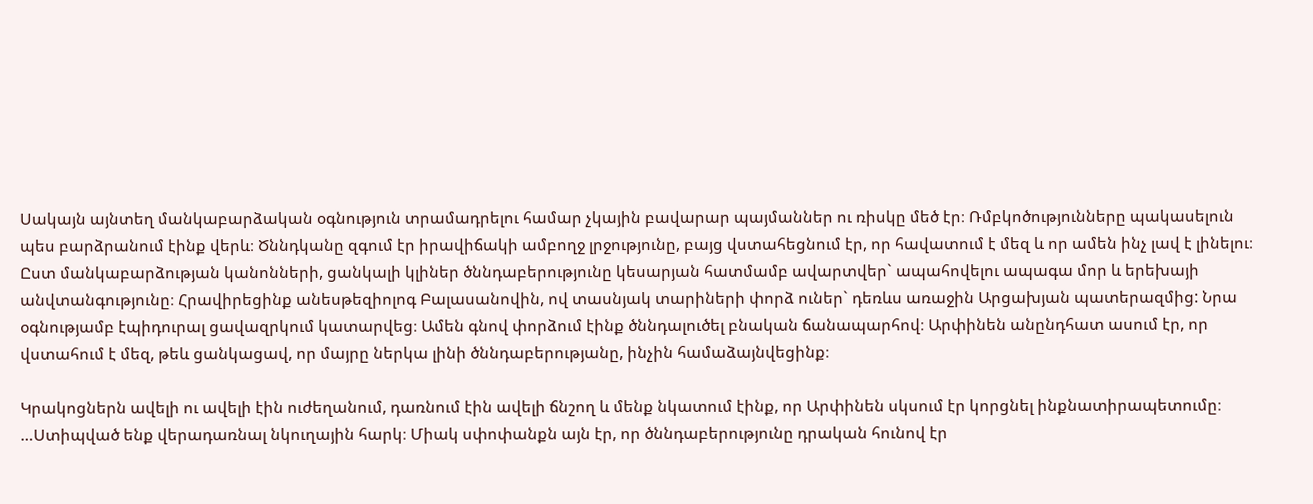Սակայն այնտեղ մանկաբարձական օգնություն տրամադրելու համար չկային բավարար պայմաններ ու ռիսկը մեծ էր։ Ռմբկոծությունները պակասելուն պես բարձրանում էինք վերև։ Ծննդկանը զգում էր իրավիճակի ամբողջ լրջությունը, բայց վստահեցնում էր, որ հավատում է մեզ և որ ամեն ինչ լավ է լինելու։ Ըստ մանկաբարձության կանոնների, ցանկալի կլիներ ծննդաբերությունը կեսարյան հատմամբ ավարտվեր` ապահովելու ապագա մոր և երեխայի անվտանգությունը։ Հրավիրեցինք անեսթեզիոլոգ Բալասանովին, ով տասնյակ տարիների փորձ ուներ` դեռևս առաջին Արցախյան պատերազմից: Նրա օգնությամբ էպիդուրալ ցավազրկում կատարվեց։ Ամեն գնով փորձում էինք ծննդալուծել բնական ճանապարհով։ Արփինեն անընդհատ ասում էր, որ վստահում է մեզ, թեև ցանկացավ, որ մայրը ներկա լինի ծննդաբերությանը, ինչին համաձայնվեցինք։

Կրակոցներն ավելի ու ավելի էին ուժեղանում, դառնում էին ավելի ճնշող և մենք նկատում էինք, որ Արփինեն սկսում էր կորցնել ինքնատիրապետումը։ …Ստիպված ենք վերադառնալ նկուղային հարկ։ Միակ սփոփանքն այն էր, որ ծննդաբերությունը դրական հունով էր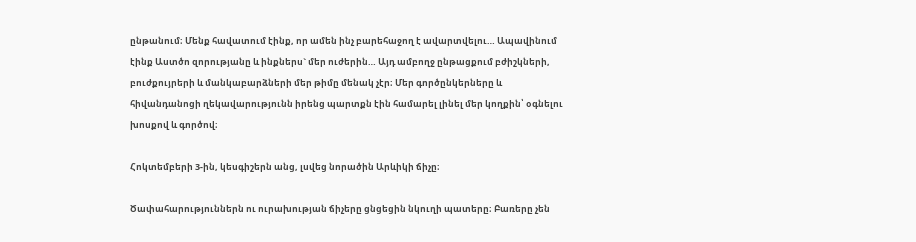ընթանում։ Մենք հավատում էինք, որ ամեն ինչ բարեհաջող է ավարտվելու… Ապավինում էինք Աստծո զորությանը և ինքներս` մեր ուժերին… Այդ ամբողջ ընթացքում բժիշկների, բուժքույրերի և մանկաբարձների մեր թիմը մենակ չէր։ Մեր գործընկերները և հիվանդանոցի ղեկավարությունն իրենց պարտքն էին համարել լինել մեր կողքին՝ օգնելու խոսքով և գործով։

Հոկտեմբերի 3-ին, կեսգիշերն անց, լսվեց նորածին Արևիկի ճիչը։

Ծափահարություններն ու ուրախության ճիչերը ցնցեցին նկուղի պատերը։ Բառերը չեն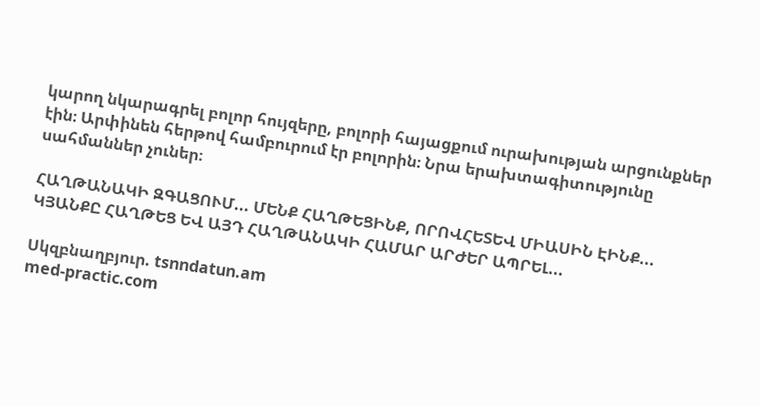կարող նկարագրել բոլոր հույզերը, բոլորի հայացքում ուրախության արցունքներ էին։ Արփինեն հերթով համբուրում էր բոլորին։ Նրա երախտագիտությունը սահմաններ չուներ։

ՀԱՂԹԱՆԱԿԻ ԶԳԱՑՈՒՄ... ՄԵՆՔ ՀԱՂԹԵՑԻՆՔ, ՈՐՈՎՀԵՏԵՎ ՄԻԱՍԻՆ ԷԻՆՔ...
ԿՅԱՆՔԸ ՀԱՂԹԵՑ ԵՎ ԱՅԴ ՀԱՂԹԱՆԱԿԻ ՀԱՄԱՐ ԱՐԺԵՐ ԱՊՐԵԼ...

Սկզբնաղբյուր. tsnndatun.am
med-practic.com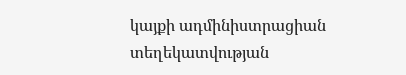կայքի ադմինիստրացիան տեղեկատվության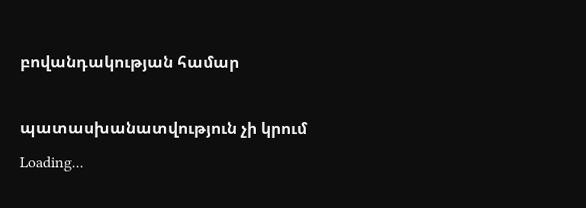բովանդակության համար

պատասխանատվություն չի կրում
Loading...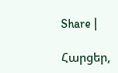Share |

Հարցեր,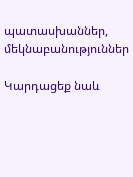պատասխաններ, մեկնաբանություններ

Կարդացեք նաև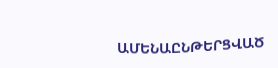ԱՄԵՆԱԸՆԹԵՐՑՎԱԾ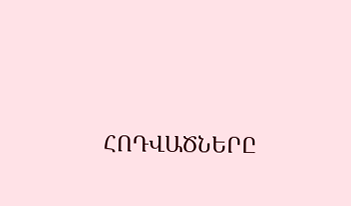ՀՈԴՎԱԾՆԵՐԸ